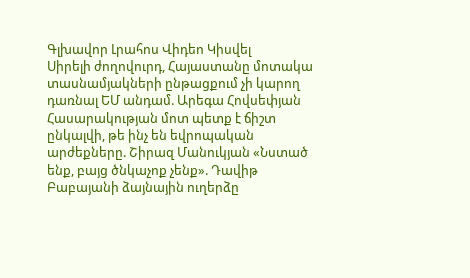Գլխավոր Լրահոս Վիդեո Կիսվել
Սիրելի ժողովուրդ, Հայաստանը մոտակա տասնամյակների ընթացքում չի կարող դառնալ ԵՄ անդամ. Արեգա Հովսեփյան Հասարակության մոտ պետք է ճիշտ ընկալվի, թե ինչ են եվրոպական արժեքները. Շիրազ Մանուկյան «Նստած ենք, բայց ծնկաչոք չենք». Դավիթ Բաբայանի ձայնային ուղերձը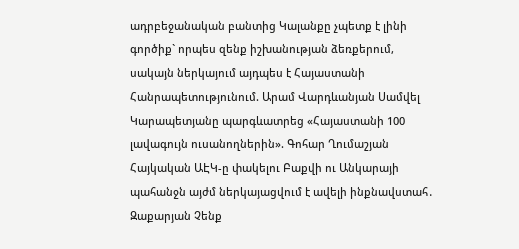ադրբեջանական բանտից Կալանքը չպետք է լինի գործիք` որպես զենք իշխանության ձեռքերում, սակայն ներկայում այդպես է Հայաստանի Հանրապետությունում. Արամ Վարդևանյան Սամվել Կարապետյանը պարգևատրեց «Հայաստանի 100 լավագույն ուսանողներին». Գոհար Ղումաշյան Հայկական ԱԷԿ-ը փակելու Բաքվի ու Անկարայի պահանջն այժմ ներկայացվում է ավելի ինքնավստահ․ Զաքարյան Չենք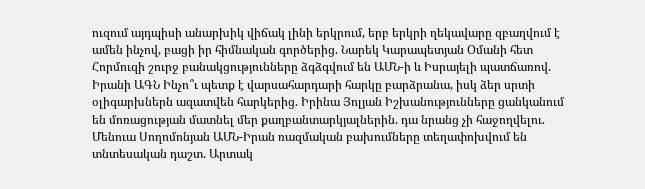ուզում այդպիսի անարխիկ վիճակ լինի երկրում, երբ երկրի ղեկավարը զբաղվում է ամեն ինչով, բացի իր հիմնական գործերից. Նարեկ Կարապետյան Օմանի հետ Հորմուզի շուրջ բանակցությունները ձգձգվում են ԱՄՆ-ի և Իսրայելի պատճառով. Իրանի ԱԳՆ Ինչո՞ւ պետք է վարսահարդարի հարկը բարձրանա, իսկ ձեր սրտի օլիգարխներն ազատվեն հարկերից. Իրինա Յոլյան Իշխանությունները ցանկանում են մոռացության մատնել մեր քաղբանտարկյալներին. դա նրանց չի հաջողվելու. Մենուա Սողոմոնյան ԱՄՆ-Իրան ռազմական բախումները տեղափոխվում են տնտեսական դաշտ. Արտակ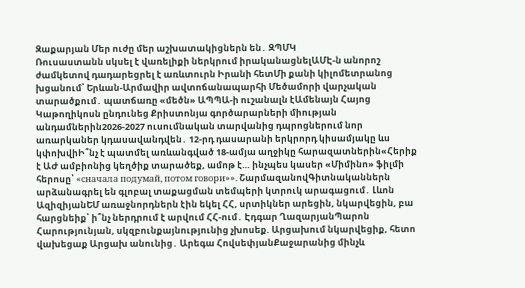Զաքարյան Մեր ուժը մեր աշխատակիցներն են․ ԶՊՄԿ
Ռուսաստանն սկսել է վառելիքի ներկրում իրականացնելԱՄԷ-ն անորոշ ժամկետով դադարեցրել է առևտուրն Իրանի հետՄի քանի կիլոմետրանոց խցանում՝ Երևան-Արմավիր ավտոճանապարհի Մեծամորի վարչական տարածքում․ պատճառը «մեծն» ԱՊՊԱ-ի ուշանալն էԱմենայն Հայոց Կաթողիկոսն ընդունեց Քրիստոնյա գործարարների միության անդամներին2026-2027 ուսումնական տարվանից դպրոցներում նոր առարկաներ կդասավանդվեն․ 12-րդ դասարանի երկրորդ կիսամյակը ևս կփոխվիԻ՞նչ է պատմել առևանգված 18-ամյա աղջիկը հարազատներին«Հերիք է ԱԺ ամբիոնից կեղծիք տարածեք, ամոթ է… ինչպես կասեր «Միմինո» ֆիլմի հերոսը՝ «сначала подумай, потом говори»». ՇարմազանովԳիտնականներն արձանագրել են գլոբալ տաքացման տեմպերի կտրուկ արագացում․ Լևոն ԱզիզիյանԵՄ առաջնորդներն էին եկել ՀՀ, սրտիկներ արեցին, նկարվեցին, բա հարցնեիք՝ ի՞նչ ներդրում է արվում ՀՀ-ում․ Էդգար ՂազարյանՊարոն Հարությունյան, սկզբունքայնությունից չխոսեք. Արցախում նկարվեցիք, հետո վախեցաք Արցախ անունից․ Արեգա ՀովսեփյանՔաջարանից մինչև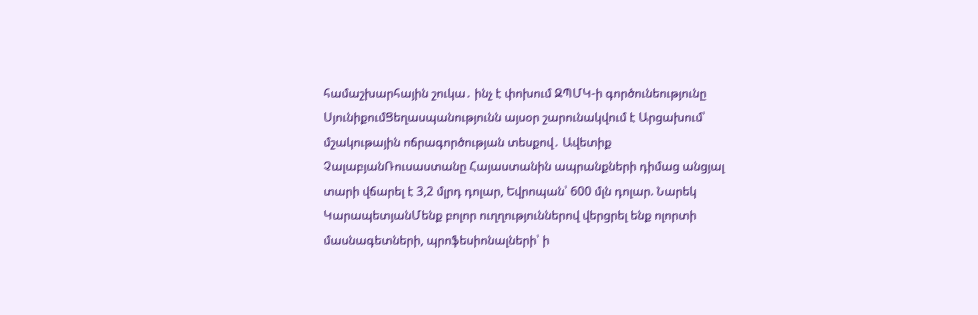համաշխարհային շուկա․ ինչ է փոխում ԶՊՄԿ-ի գործունեությունը ՍյունիքումՑեղասպանությունն այսօր շարունակվում է Արցախում՝ մշակութային ոճրագործության տեսքով․ Ավետիք ՉալաբյանՌուսաստանը Հայաստանին ապրանքների դիմաց անցյալ տարի վճարել է 3,2 մլրդ դոլար, Եվրոպան՝ 600 մլն դոլար. Նարեկ ԿարապետյանՄենք բոլոր ուղղություններով վերցրել ենք ոլորտի մասնագետների, պրոֆեսիոնալների՝ ի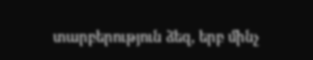տարբերություն ձեզ, երբ մինչ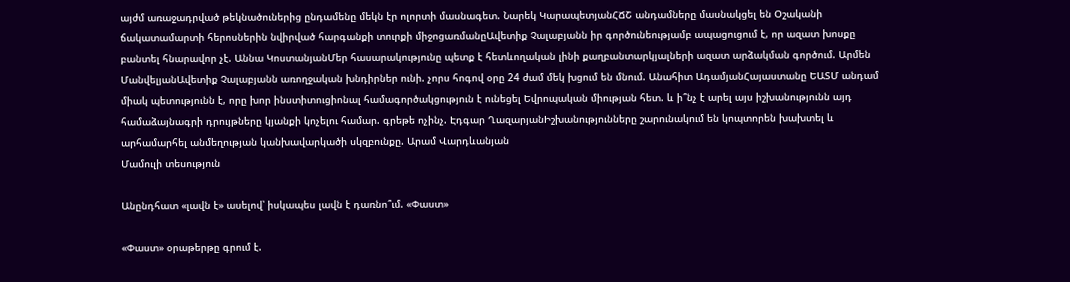այժմ առաջադրված թեկնածուներից ընդամենը մեկն էր ոլորտի մասնագետ. Նարեկ ԿարապետյանՀՃՇ անդամները մասնակցել են Օշականի ճակատամարտի հերոսներին նվիրված հարգանքի տուրքի միջոցառմանըԱվետիք Չալաբյանն իր գործունեությամբ ապացուցում է, որ ազատ խոսքը բանտել հնարավոր չէ. Աննա ԿոստանյանՄեր հասարակությունը պետք է հետևողական լինի քաղբանտարկյալների ազատ արձակման գործում. Արմեն ՄանվելյանԱվետիք Չալաբյանն առողջական խնդիրներ ունի. չորս հոգով օրը 24 ժամ մեկ խցում են մնում. Անահիտ ԱդամյանՀայաստանը ԵԱՏՄ անդամ միակ պետությունն է, որը խոր ինստիտուցիոնալ համագործակցություն է ունեցել Եվրոպական միության հետ. և ի՞նչ է արել այս իշխանությունն այդ համաձայնագրի դրույթները կյանքի կոչելու համար. գրեթե ոչինչ. Էդգար ՂազարյանԻշխանությունները շարունակում են կոպտորեն խախտել և արհամարհել անմեղության կանխավարկածի սկզբունքը. Արամ Վարդևանյան
Մամուլի տեսություն

Անընդհատ «լավն է» ասելով՝ իսկապես լավն է դառնո՞ւմ. «Փաստ»

«Փաստ» օրաթերթը գրում է.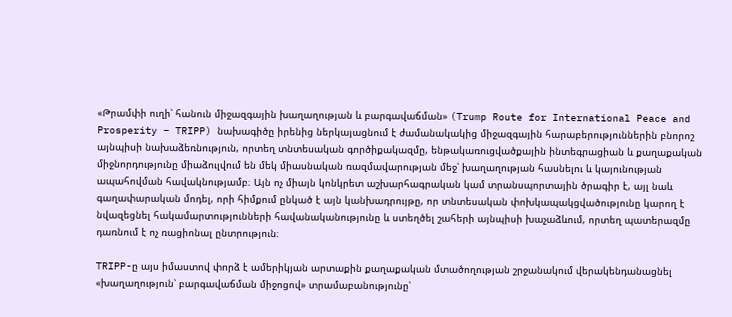«Թրամփի ուղի՝ հանուն միջազգային խաղաղության և բարգավաճման» (Trump Route for International Peace and Prosperity – TRIPP) նախագիծը իրենից ներկայացնում է ժամանակակից միջազգային հարաբերություններին բնորոշ այնպիսի նախաձեռնություն, որտեղ տնտեսական գործիքակազմը, ենթակառուցվածքային ինտեգրացիան և քաղաքական միջնորդությունը միաձուլվում են մեկ միասնական ռազմավարության մեջ՝ խաղաղության հասնելու և կայունության ապահովման հավակնությամբ։ Այն ոչ միայն կոնկրետ աշխարհագրական կամ տրանսպորտային ծրագիր է, այլ նաև գաղափարական մոդել, որի հիմքում ընկած է այն կանխադրույթը, որ տնտեսական փոխկապակցվածությունը կարող է նվազեցնել հակամարտությունների հավանականությունը և ստեղծել շահերի այնպիսի խաչաձևում, որտեղ պատերազմը դառնում է ոչ ռացիոնալ ընտրություն։

TRIPP-ը այս իմաստով փորձ է ամերիկյան արտաքին քաղաքական մտածողության շրջանակում վերակենդանացնել «խաղաղություն՝ բարգավաճման միջոցով» տրամաբանությունը՝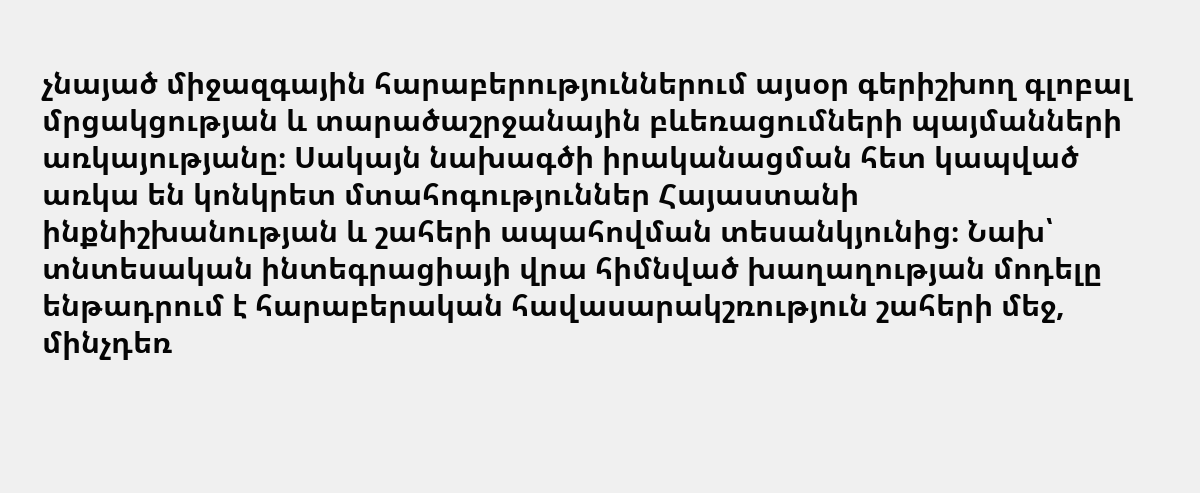չնայած միջազգային հարաբերություններում այսօր գերիշխող գլոբալ մրցակցության և տարածաշրջանային բևեռացումների պայմանների առկայությանը։ Սակայն նախագծի իրականացման հետ կապված առկա են կոնկրետ մտահոգություններ Հայաստանի ինքնիշխանության և շահերի ապահովման տեսանկյունից։ Նախ՝ տնտեսական ինտեգրացիայի վրա հիմնված խաղաղության մոդելը ենթադրում է հարաբերական հավասարակշռություն շահերի մեջ, մինչդեռ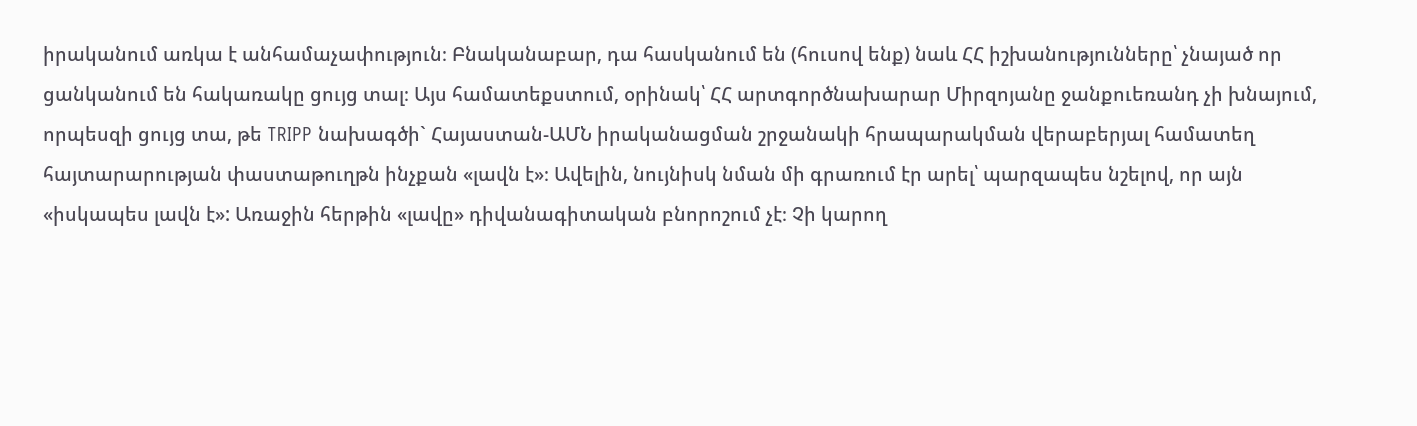իրականում առկա է անհամաչափություն։ Բնականաբար, դա հասկանում են (հուսով ենք) նաև ՀՀ իշխանությունները՝ չնայած որ ցանկանում են հակառակը ցույց տալ։ Այս համատեքստում, օրինակ՝ ՀՀ արտգործնախարար Միրզոյանը ջանքուեռանդ չի խնայում, որպեսզի ցույց տա, թե TRIPP նախագծի` Հայաստան-ԱՄՆ իրականացման շրջանակի հրապարակման վերաբերյալ համատեղ հայտարարության փաստաթուղթն ինչքան «լավն է»։ Ավելին, նույնիսկ նման մի գրառում էր արել՝ պարզապես նշելով, որ այն «իսկապես լավն է»: Առաջին հերթին «լավը» դիվանագիտական բնորոշում չէ։ Չի կարող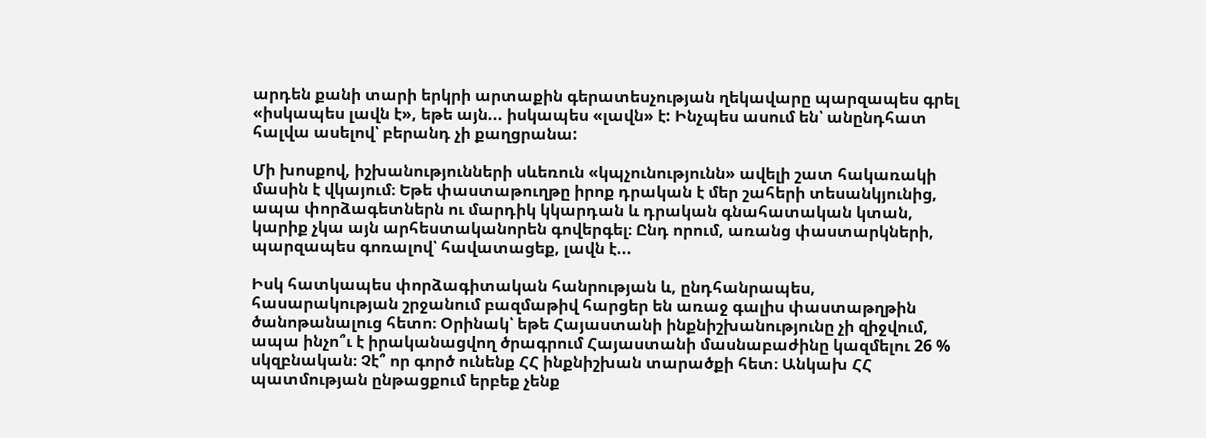արդեն քանի տարի երկրի արտաքին գերատեսչության ղեկավարը պարզապես գրել «իսկապես լավն է», եթե այն... իսկապես «լավն» է: Ինչպես ասում են՝ անընդհատ հալվա ասելով՝ բերանդ չի քաղցրանա:

Մի խոսքով, իշխանությունների սևեռուն «կպչունությունն» ավելի շատ հակառակի մասին է վկայում։ Եթե փաստաթուղթը իրոք դրական է մեր շահերի տեսանկյունից, ապա փորձագետներն ու մարդիկ կկարդան և դրական գնահատական կտան, կարիք չկա այն արհեստականորեն գովերգել։ Ընդ որում, առանց փաստարկների, պարզապես գոռալով՝ հավատացեք, լավն է...

Իսկ հատկապես փորձագիտական հանրության և, ընդհանրապես, հասարակության շրջանում բազմաթիվ հարցեր են առաջ գալիս փաստաթղթին ծանոթանալուց հետո։ Օրինակ՝ եթե Հայաստանի ինքնիշխանությունը չի զիջվում, ապա ինչո՞ւ է իրականացվող ծրագրում Հայաստանի մասնաբաժինը կազմելու 26 % սկզբնական։ Չէ՞ որ գործ ունենք ՀՀ ինքնիշխան տարածքի հետ։ Անկախ ՀՀ պատմության ընթացքում երբեք չենք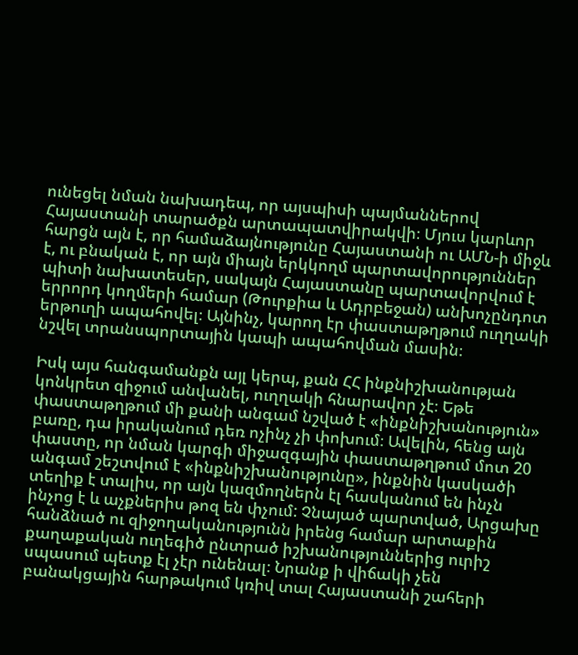ունեցել նման նախադեպ, որ այսպիսի պայմաններով Հայաստանի տարածքն արտապատվիրակվի։ Մյուս կարևոր հարցն այն է, որ համաձայնությունը Հայաստանի ու ԱՄՆ-ի միջև է, ու բնական է, որ այն միայն երկկողմ պարտավորություններ պիտի նախատեսեր, սակայն Հայաստանը պարտավորվում է երրորդ կողմերի համար (Թուրքիա և Ադրբեջան) անխոչընդոտ երթուղի ապահովել։ Այնինչ, կարող էր փաստաթղթում ուղղակի նշվել տրանսպորտային կապի ապահովման մասին։

Իսկ այս հանգամանքն այլ կերպ, քան ՀՀ ինքնիշխանության կոնկրետ զիջում անվանել, ուղղակի հնարավոր չէ։ Եթե փաստաթղթում մի քանի անգամ նշված է «ինքնիշխանություն» բառը, դա իրականում դեռ ոչինչ չի փոխում։ Ավելին, հենց այն փաստը, որ նման կարգի միջազգային փաստաթղթում մոտ 20 անգամ շեշտվում է «ինքնիշխանությունը», ինքնին կասկածի տեղիք է տալիս, որ այն կազմողներն էլ հասկանում են ինչն ինչոց է և աչքներիս թոզ են փչում: Չնայած պարտված, Արցախը հանձնած ու զիջողականությունն իրենց համար արտաքին քաղաքական ուղեգիծ ընտրած իշխանություններից ուրիշ սպասում պետք էլ չէր ունենալ։ Նրանք ի վիճակի չեն բանակցային հարթակում կռիվ տալ Հայաստանի շահերի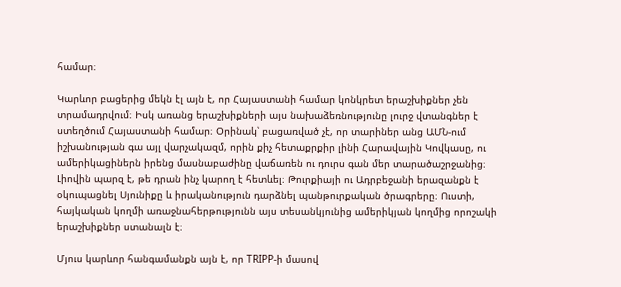համար։

Կարևոր բացերից մեկն էլ այն է, որ Հայաստանի համար կոնկրետ երաշխիքներ չեն տրամադրվում։ Իսկ առանց երաշխիքների այս նախաձեռնությունը լուրջ վտանգներ է ստեղծում Հայաստանի համար։ Օրինակ՝ բացառված չէ, որ տարիներ անց ԱՄՆ-ում իշխանության գա այլ վարչակազմ, որին քիչ հետաքրքիր լինի Հարավային Կովկասը, ու ամերիկացիներն իրենց մասնաբաժինը վաճառեն ու դուրս գան մեր տարածաշրջանից։ Լիովին պարզ է, թե դրան ինչ կարող է հետևել։ Թուրքիայի ու Ադրբեջանի երազանքն է օկուպացնել Սյունիքը և իրականություն դարձնել պանթուրքական ծրագրերը։ Ուստի, հայկական կողմի առաջնահերթությունն այս տեսանկյունից ամերիկյան կողմից որոշակի երաշխիքներ ստանալն է։

Մյուս կարևոր հանգամանքն այն է, որ TRIPP-ի մասով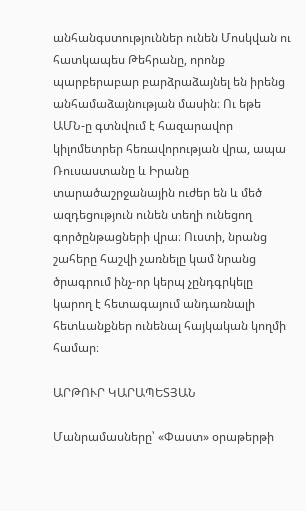անհանգստություններ ունեն Մոսկվան ու հատկապես Թեհրանը, որոնք պարբերաբար բարձրաձայնել են իրենց անհամաձայնության մասին։ Ու եթե ԱՄՆ-ը գտնվում է հազարավոր կիլոմետրեր հեռավորության վրա, ապա Ռուսաստանը և Իրանը տարածաշրջանային ուժեր են և մեծ ազդեցություն ունեն տեղի ունեցող գործընթացների վրա։ Ուստի, նրանց շահերը հաշվի չառնելը կամ նրանց ծրագրում ինչ-որ կերպ չընդգրկելը կարող է հետագայում անդառնալի հետևանքներ ունենալ հայկական կողմի համար։

ԱՐԹՈՒՐ ԿԱՐԱՊԵՏՅԱՆ

Մանրամասները՝ «Փաստ» օրաթերթի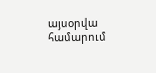այսօրվա համարում